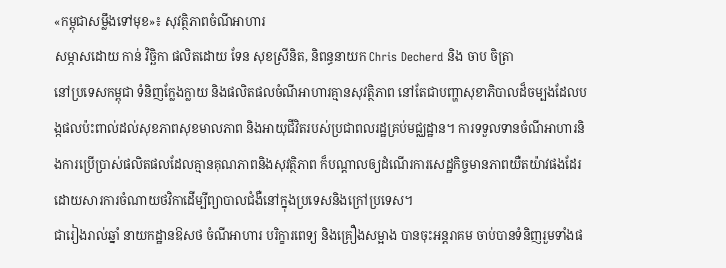«កម្ពុជាសម្លឹងទៅមុខ»៖ សុវត្ថិភាពចំណីអាហារ
សម្ភាសដោយ កាន់ វិច្ឆិកា ផលិតដោយ ទែន សុខស្រីនិត, និពន្ធនាយក Chris Decherd និង ចាប ចិត្រា
នៅប្រទេសកម្ពុជា ទំនិញក្លែងក្លាយ និងផលិតផលចំណីអាហារគ្មានសុវត្ថិភាព នៅតែជាបញ្ហាសុខាភិបាលដ៏ចម្បងដែលបង្កផលប៉ះពាល់ដល់សុខភាពសុខមាលភាព និងអាយុជីវិតរបស់ប្រជាពលរដ្ឋគ្រប់មជ្ឈដ្ឋាន។ ការទទួលទានចំណីអាហារនិងការប្រើប្រាស់ផលិតផលដែលគ្មានគុណភាពនិងសុវត្ថិភាព ក៏បណ្តាលឲ្យដំណើរការសេដ្ឋកិច្ចមានភាពយឺតយ៉ាវផងដែរ ដោយសារការចំណាយថវិកាដើម្បីព្យាបាលជំងឺនៅក្នុងប្រទេសនិងក្រៅប្រទេស។
ជារៀងរាល់ឆ្នាំ នាយកដ្ឋានឱសថ ចំណីអាហារ បរិក្ខារពេទ្យ និងគ្រឿងសម្អាង បានចុះអន្តរាគម ចាប់បានទំនិញរួមទាំងផ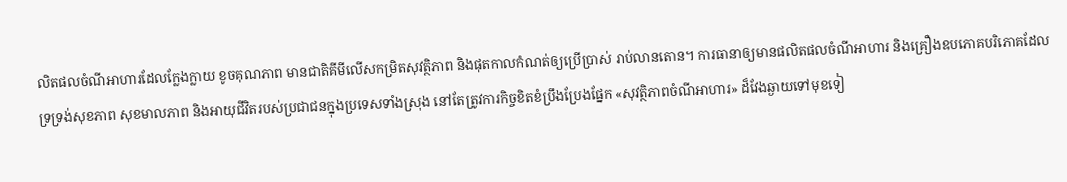លិតផលចំណីអាហារដែលក្លែងក្លាយ ខូចគុណភាព មានជាតិគីមីលើសកម្រិតសុវត្ថិភាព និងផុតកាលកំណត់ឲ្យប្រើប្រាស់ រាប់លានតោន។ ការធានាឲ្យមានផលិតផលចំណីអាហារ និងគ្រឿងឧបភោគបរិភោគដែលទ្រទ្រង់សុខភាព សុខមាលភាព និងអាយុជីវិតរបស់ប្រជាជនក្នុងប្រទេសទាំងស្រុង នៅតែត្រូវការកិច្ចខិតខំប្រឹងប្រែងផ្នែក «សុវត្ថិភាពចំណីអាហារ» ដ៏វែងឆ្ងាយទៅមុខទៀ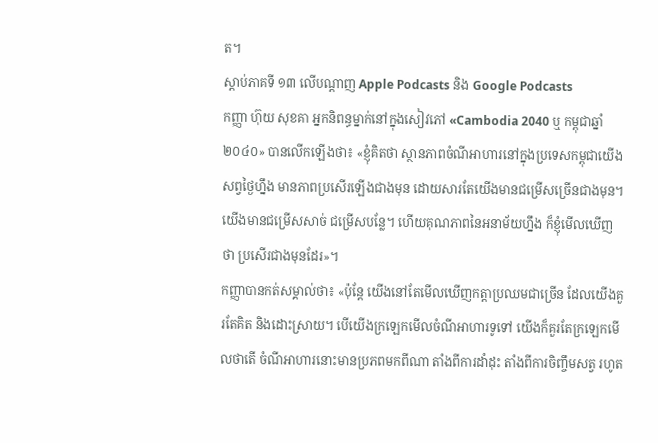ត។
ស្តាប់ភាគទី ១៣ លើបណ្តាញ Apple Podcasts និង Google Podcasts
កញ្ញា ហ៊ុយ សុខគា អ្នកនិពន្ធម្នាក់នៅក្នុងសៀវភៅ «Cambodia 2040 ឬ កម្ពុជាឆ្នាំ ២០៤០» បានលើកឡើងថា៖ «ខ្ញុំគិតថា ស្ថានភាពចំណីអាហារនៅក្នុងប្រទេសកម្ពុជាយើងសព្វថ្ងៃហ្នឹង មានភាពប្រសើរឡើងជាងមុន ដោយសារតែយើងមានជម្រើសច្រើនជាងមុន។ យើងមានជម្រើសសាច់ ជម្រើសបន្លែ។ ហើយគុណភាពនៃអនាម័យហ្នឹង ក៏ខ្ញុំមើលឃើញថា ប្រសើរជាងមុនដែរ»។
កញ្ញាបានកត់សម្គាល់ថា៖ «ប៉ុន្តែ យើងនៅតែមើលឃើញកត្តាប្រឈមជាច្រើន ដែលយើងគួរតែគិត និងដោះស្រាយ។ បើយើងក្រឡេកមើលចំណីអាហារទូទៅ យើងក៏គួរតែក្រឡេកមើលថាតើ ចំណីអាហារនោះមានប្រភពមកពីណា តាំងពីការដាំដុះ តាំងពីការចិញ្ចឹមសត្វ រហូត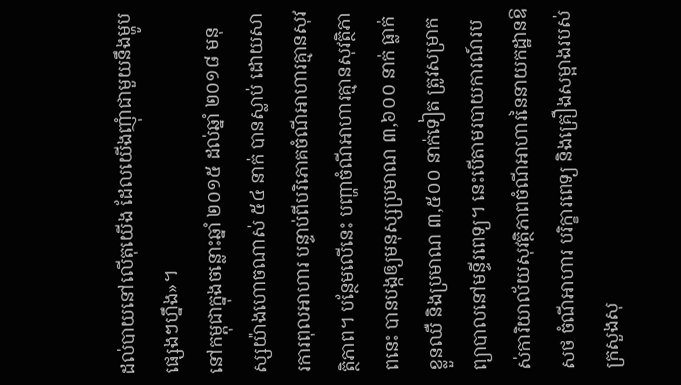ដល់បាយនៅលើតុយើង ដែលយើងញុំាជាមួយនឹងម្ហូបផ្សេងៗហ្នឹង»។
នៅកម្ពុជាក្នុងចន្លោះឆ្នាំ ២០១៥ ដល់ឆ្នាំ ២០១៨ មនុស្សយ៉ាងហោចណាស់ ៥៤ នាក់ បានស្លាប់ ដោយសារការពុលអាហារ បន្ទាប់ពីបរិភោគចំណីអាហារគ្មានសុវត្ថិភាព។ បន្ថែមលើនេះ បញ្ហាចំណីអាហារគ្មានសុវត្ថិភាពនេះ បានបង្កឲ្យមនុស្សប្រមាណ ៣,៦០០ នាក់ ធ្លាក់ខ្លួនឈឺ និងប្រមាណ ៣,៥០០ នាក់ទៀត ត្រូវសម្រាកព្យាបាលនៅមន្ទីរពេទ្យ។ នេះបើតាមរបាយការណ៍របស់ការិយាល័យសុវត្ថិភាពចំណីអាហារនៃនាយកដ្ឋានឱសថ ចំណីអាហារ បរិក្ខារពេទ្យ និងគ្រឿងសម្អាងរបស់ក្រសួងសុ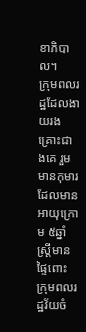ខាភិបាល។
ក្រុមពលរដ្ឋដែលងាយរងគ្រោះជាងគេ រួមមានកុមារដែលមានអាយុក្រោម ៥ឆ្នាំ ស្ត្រីមានផ្ទៃពោះ ក្រុមពលរដ្ឋវ័យចំ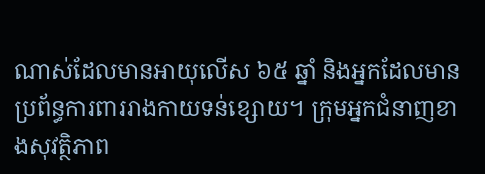ណាស់ដែលមានអាយុលើស ៦៥ ឆ្នាំ និងអ្នកដែលមានប្រព័ន្ធការពាររាងកាយទន់ខ្សោយ។ ក្រុមអ្នកជំនាញខាងសុវត្ថិភាព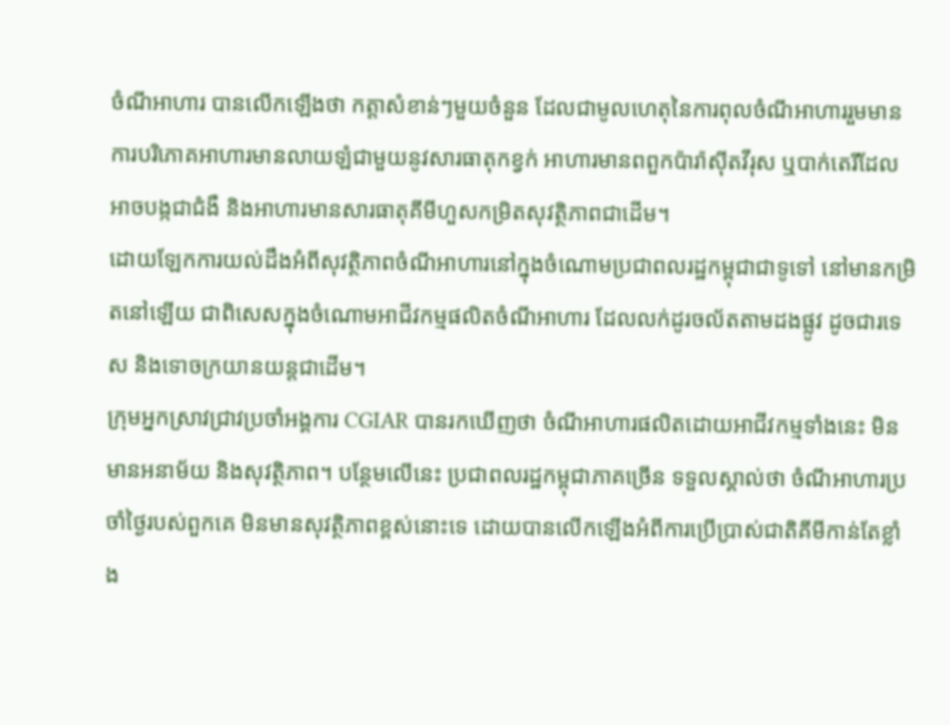ចំណីអាហារ បានលើកឡើងថា កត្តាសំខាន់ៗមួយចំនួន ដែលជាមូលហេតុនៃការពុលចំណីអាហាររួមមាន ការបរិភោគអាហារមានលាយឡំជាមួយនូវសារធាតុកខ្វក់ អាហារមានពពួកប៉ារ៉ាស៊ីតវីរុស ឬបាក់តេរីដែលអាចបង្កជាជំងឺ និងអាហារមានសារធាតុគីមីហួសកម្រិតសុវត្ថិភាពជាដើម។
ដោយឡែកការយល់ដឹងអំពីសុវត្ថិភាពចំណីអាហារនៅក្នុងចំណោមប្រជាពលរដ្ឋកម្ពុជាជាទូទៅ នៅមានកម្រិតនៅឡើយ ជាពិសេសក្នុងចំណោមអាជីវកម្មផលិតចំណីអាហារ ដែលលក់ដូរចល័តតាមដងផ្លូវ ដូចជារទេស និងទោចក្រយានយន្តជាដើម។
ក្រុមអ្នកស្រាវជ្រាវប្រចាំអង្គការ CGIAR បានរកឃើញថា ចំណីអាហារផលិតដោយអាជីវកម្មទាំងនេះ មិនមានអនាម័យ និងសុវត្ថិភាព។ បន្ថែមលើនេះ ប្រជាពលរដ្ឋកម្ពុជាភាគច្រើន ទទួលស្គាល់ថា ចំណីអាហារប្រចាំថ្ងៃរបស់ពួកគេ មិនមានសុវត្ថិភាពខ្ពស់នោះទេ ដោយបានលើកឡើងអំពីការប្រើប្រាស់ជាតិគីមីកាន់តែខ្លាំង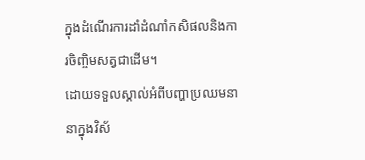ក្នុងដំណើរការដាំដំណាំកសិផលនិងការចិញ្ចិមសត្វជាដើម។
ដោយទទួលស្គាល់អំពីបញ្ហាប្រឈមនានាក្នុងវិស័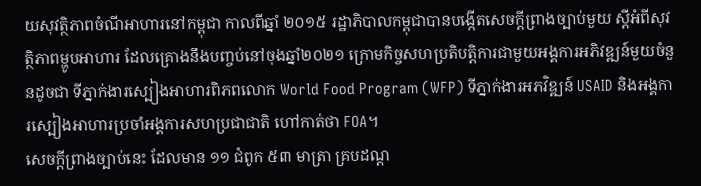យសុវត្ថិភាពចំណីអាហារនៅកម្ពុជា កាលពីឆ្នាំ ២០១៥ រដ្ឋាភិបាលកម្ពុជាបានបង្កើតសេចក្តីព្រាងច្បាប់មួយ ស្តីអំពីសុវត្ថិភាពម្ហូបអាហារ ដែលគ្រោងនឹងបញ្ចប់នៅចុងឆ្នាំ២០២១ ក្រោមកិច្ចសហប្រតិបត្តិការជាមួយអង្គការអភិវឌ្ឍន៍មួយចំនួនដូចជា ទីភ្នាក់ងារស្បៀងអាហារពិភពលោក World Food Program (WFP) ទីភ្នាក់ងារអភវិឌ្ឍន៍ USAID និងអង្គការស្បៀងអាហារប្រចាំអង្គការសហប្រជាជាតិ ហៅកាត់ថា FOA។
សេចក្តីព្រាងច្បាប់នេះ ដែលមាន ១១ ជំពូក ៥៣ មាត្រា គ្របដណ្ត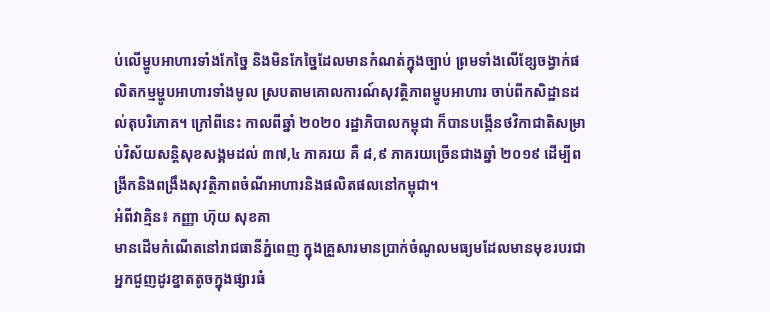ប់លើម្ហូបអាហារទាំងកែច្នៃ និងមិនកែច្នៃដែលមានកំណត់ក្នុងច្បាប់ ព្រមទាំងលើខ្សែចង្វាក់ផលិតកម្មម្ហូបអាហារទាំងមូល ស្របតាមគោលការណ៍សុវត្ថិភាពម្ហូបអាហារ ចាប់ពីកសិដ្ឋានដល់តុបរិភោគ។ ក្រៅពីនេះ កាលពីឆ្នាំ ២០២០ រដ្ឋាភិបាលកម្ពុជា ក៏បានបង្កើនថវិកាជាតិសម្រាប់វិស័យសន្តិសុខសង្គមដល់ ៣៧,៤ ភាគរយ គឺ ៨,៩ ភាគរយច្រើនជាងឆ្នាំ ២០១៩ ដើម្បីពង្រីកនិងពង្រឹងសុវត្ថិភាពចំណីអាហារនិងផលិតផលនៅកម្ពុជា។
អំពីវាគ្មិន៖ កញ្ញា ហ៊ុយ សុខគា
មានដើមកំណើតនៅរាជធានីភ្នំពេញ ក្នុងគ្រួសារមានប្រាក់ចំណូលមធ្យមដែលមានមុខរបរជាអ្នកជួញដូរខ្នាតតូចក្នុងផ្សារធំ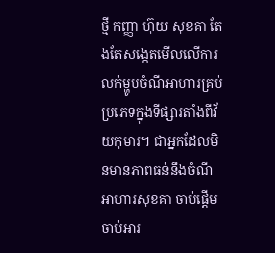ថ្មី កញ្ញា ហ៊ុយ សុខគា តែងតែសង្កេតមើលលើការលក់ម្ហូបចំណីអាហារគ្រប់ប្រភេទក្នុងទីផ្សារតាំងពីវ័យកុមារ។ ជាអ្នកដែលមិនមានភាពធន់នឹងចំណីអាហារសុខគា ចាប់ផ្តើមចាប់អារ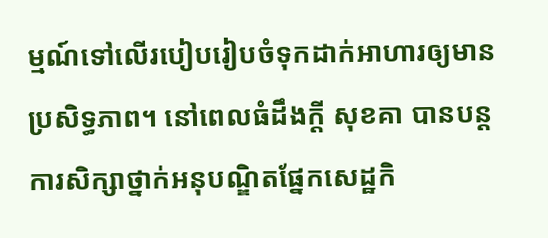ម្មណ៍ទៅលើរបៀបរៀបចំទុកដាក់អាហារឲ្យមានប្រសិទ្ធភាព។ នៅពេលធំដឹងក្តី សុខគា បានបន្តការសិក្សាថ្នាក់អនុបណ្ឌិតផ្នែកសេដ្ឋកិ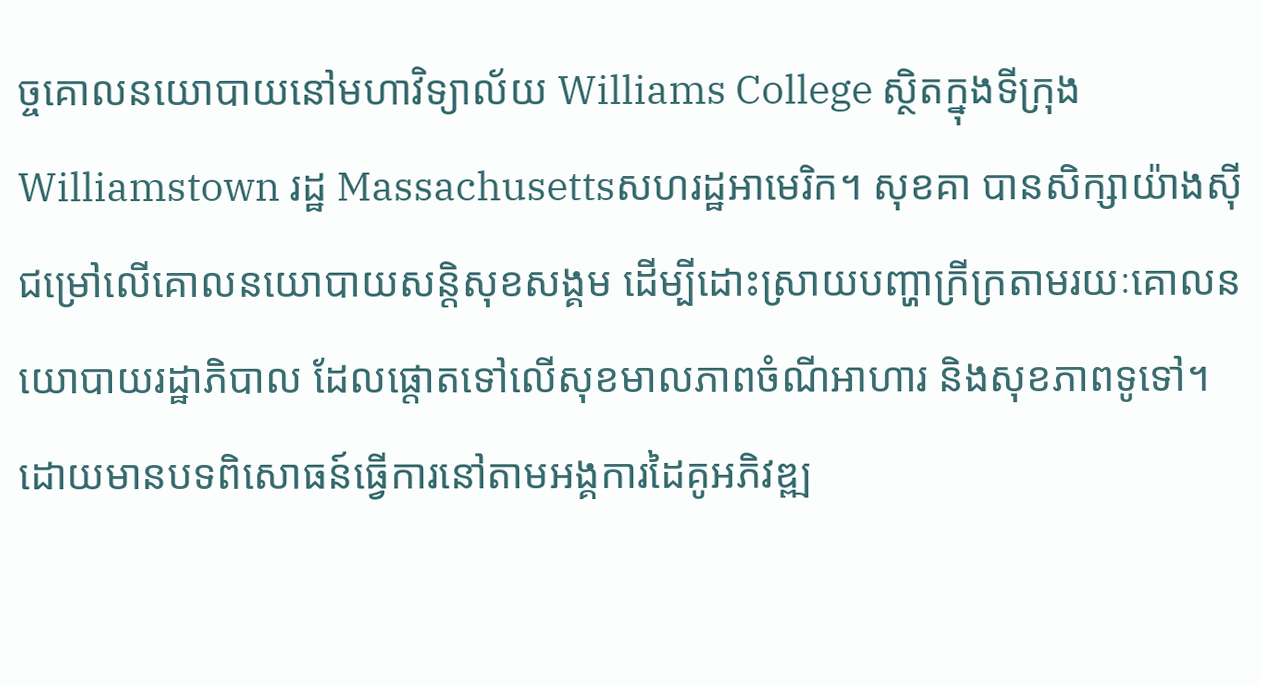ច្ចគោលនយោបាយនៅមហាវិទ្យាល័យ Williams College ស្ថិតក្នុងទីក្រុង Williamstown រដ្ឋ Massachusettsសហរដ្ឋអាមេរិក។ សុខគា បានសិក្សាយ៉ាងស៊ីជម្រៅលើគោលនយោបាយសន្តិសុខសង្គម ដើម្បីដោះស្រាយបញ្ហាក្រីក្រតាមរយៈគោលនយោបាយរដ្ឋាភិបាល ដែលផ្តោតទៅលើសុខមាលភាពចំណីអាហារ និងសុខភាពទូទៅ។ ដោយមានបទពិសោធន៍ធ្វើការនៅតាមអង្គការដៃគូអភិវឌ្ឍ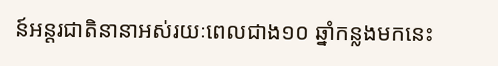ន៍អន្តរជាតិនានាអស់រយៈពេលជាង១០ ឆ្នាំកន្លងមកនេះ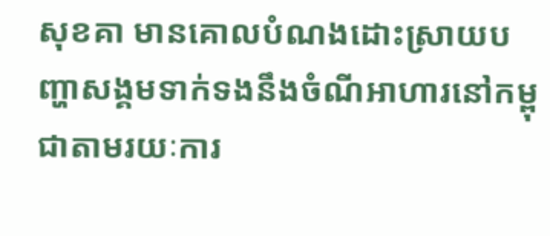សុខគា មានគោលបំណងដោះស្រាយបញ្ហាសង្គមទាក់ទងនឹងចំណីអាហារនៅកម្ពុជាតាមរយៈការ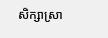សិក្សាស្រា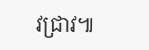វជ្រាវ៕